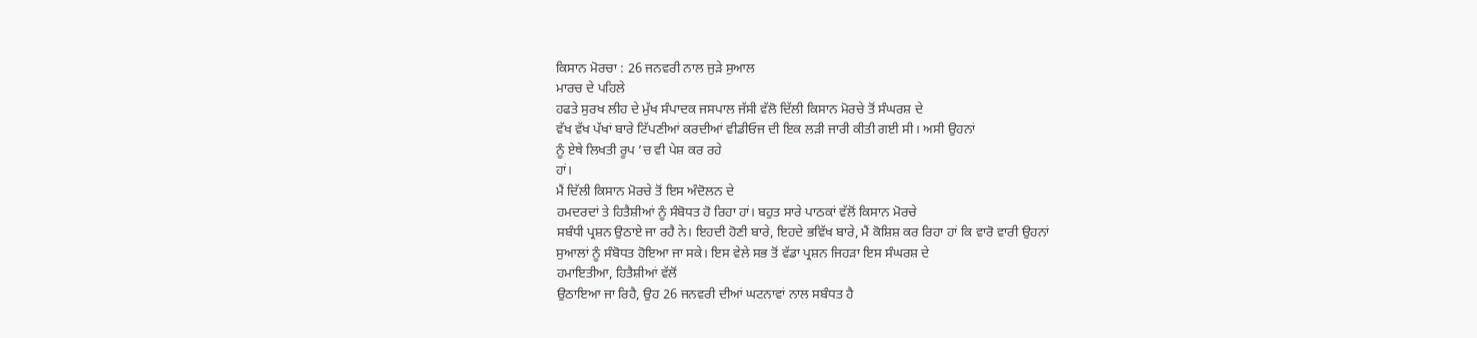ਕਿਸਾਨ ਮੋਰਚਾ : 26 ਜਨਵਰੀ ਨਾਲ ਜੁੜੇ ਸੁਆਲ
ਮਾਰਚ ਦੇ ਪਹਿਲੇ
ਹਫਤੇ ਸੁਰਖ ਲੀਹ ਦੇ ਮੁੱਖ ਸੰਪਾਦਕ ਜਸਪਾਲ ਜੱਸੀ ਵੱਲੋ ਦਿੱਲੀ ਕਿਸਾਨ ਮੋਰਚੇ ਤੋਂ ਸੰਘਰਸ਼ ਦੇ
ਵੱਖ ਵੱਖ ਪੱਖਾਂ ਬਾਰੇ ਟਿੱਪਣੀਆਂ ਕਰਦੀਆਂ ਵੀਡੀਓਜ ਦੀ ਇਕ ਲੜੀ ਜਾਰੀ ਕੀਤੀ ਗਈ ਸੀ। ਅਸੀ ਉਹਨਾਂ
ਨੂੰ ਏਥੇ ਲਿਖਤੀ ਰੂਪ ’ਚ ਵੀ ਪੇਸ਼ ਕਰ ਰਹੇ
ਹਾਂ।
ਮੈਂ ਦਿੱਲੀ ਕਿਸਾਨ ਮੋਰਚੇ ਤੋਂ ਇਸ ਅੰਦੋਲਨ ਦੇ
ਹਮਦਰਦਾਂ ਤੇ ਹਿਤੈਸ਼ੀਆਂ ਨੂੰ ਸੰਬੋਧਤ ਹੋ ਰਿਹਾ ਹਾਂ। ਬਹੁਤ ਸਾਰੇ ਪਾਠਕਾਂ ਵੱਲੋਂ ਕਿਸਾਨ ਮੋਰਚੇ
ਸਬੰਧੀ ਪ੍ਰਸ਼ਨ ਉਠਾਏ ਜਾ ਰਹੈ ਨੇ। ਇਹਦੀ ਹੋਣੀ ਬਾਰੇ, ਇਹਦੇ ਭਵਿੱਖ ਬਾਰੇ, ਮੈਂ ਕੋਸ਼ਿਸ਼ ਕਰ ਰਿਹਾ ਹਾਂ ਕਿ ਵਾਰੋ ਵਾਰੀ ਉਹਨਾਂ
ਸੁਆਲਾਂ ਨੂੰ ਸੰਬੋਧਤ ਹੋਇਆ ਜਾ ਸਕੇ। ਇਸ ਵੇਲੇ ਸਭ ਤੋਂ ਵੱਡਾ ਪ੍ਰਸ਼ਨ ਜਿਹੜਾ ਇਸ ਸੰਘਰਸ਼ ਦੇ
ਹਮਾਇਤੀਆ, ਹਿਤੈਸ਼ੀਆਂ ਵੱਲੋਂ
ਉਠਾਇਆ ਜਾ ਰਿਹੈ, ਉਹ 26 ਜਨਵਰੀ ਦੀਆਂ ਘਟਨਾਵਾਂ ਨਾਲ ਸਬੰਧਤ ਹੈ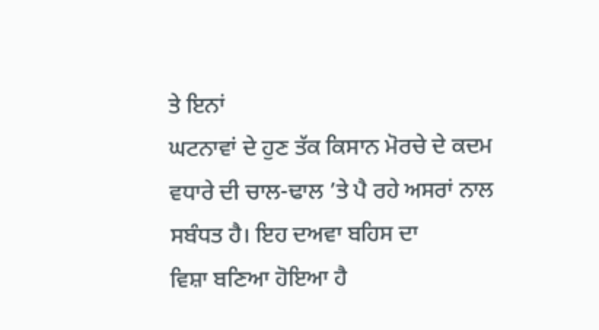ਤੇ ਇਨਾਂ
ਘਟਨਾਵਾਂ ਦੇ ਹੁਣ ਤੱਕ ਕਿਸਾਨ ਮੋਰਚੇ ਦੇ ਕਦਮ ਵਧਾਰੇ ਦੀ ਚਾਲ-ਢਾਲ ’ਤੇ ਪੈ ਰਹੇ ਅਸਰਾਂ ਨਾਲ ਸਬੰਧਤ ਹੈ। ਇਹ ਦਅਵਾ ਬਹਿਸ ਦਾ
ਵਿਸ਼ਾ ਬਣਿਆ ਹੋਇਆ ਹੈ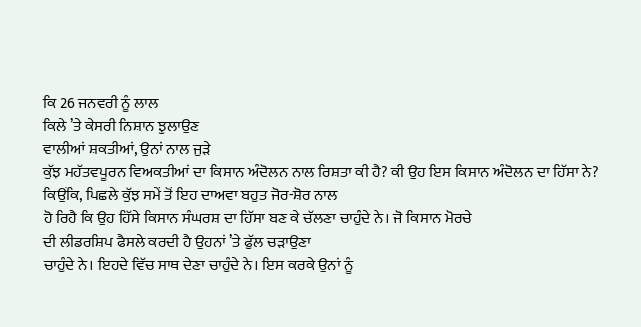ਕਿ 26 ਜਨਵਰੀ ਨੂੰ ਲਾਲ
ਕਿਲੇ ’ਤੇ ਕੇਸਰੀ ਨਿਸ਼ਾਨ ਝੁਲਾਉਣ
ਵਾਲੀਆਂ ਸ਼ਕਤੀਆਂ, ਉਨਾਂ ਨਾਲ ਜੁੜੇ
ਕੁੱਝ ਮਹੱਤਵਪੂਰਨ ਵਿਅਕਤੀਆਂ ਦਾ ਕਿਸਾਨ ਅੰਦੋਲਨ ਨਾਲ ਰਿਸ਼ਤਾ ਕੀ ਹੈ? ਕੀ ਉਹ ਇਸ ਕਿਸਾਨ ਅੰਦੋਲਨ ਦਾ ਹਿੱਸਾ ਨੇ? ਕਿਉਂਕਿ, ਪਿਛਲੇ ਕੁੱਝ ਸਮੇਂ ਤੋਂ ਇਹ ਦਾਅਵਾ ਬਹੁਤ ਜੋਰ-ਸ਼ੋਰ ਨਾਲ
ਹੋ ਰਿਹੈ ਕਿ ਉਹ ਹਿੱਸੇ ਕਿਸਾਨ ਸੰਘਰਸ਼ ਦਾ ਹਿੱਸਾ ਬਣ ਕੇ ਚੱਲਣਾ ਚਾਹੁੰਦੇ ਨੇ। ਜੋ ਕਿਸਾਨ ਮੋਰਚੇ
ਦੀ ਲੀਡਰਸ਼ਿਪ ਫੈਸਲੇ ਕਰਦੀ ਹੈ ਉਹਨਾਂ ’ਤੇ ਫੁੱਲ ਚੜਾਉਣਾ
ਚਾਹੁੰਦੇ ਨੇ। ਇਹਦੇ ਵਿੱਚ ਸਾਥ ਦੇਣਾ ਚਾਹੁੰਦੇ ਨੇ। ਇਸ ਕਰਕੇ ਉਨਾਂ ਨੂੰ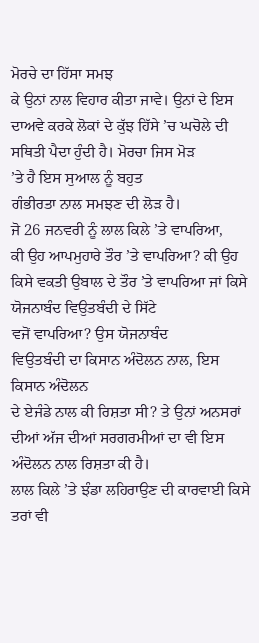ਮੋਰਚੇ ਦਾ ਹਿੱਸਾ ਸਮਝ
ਕੇ ਉਨਾਂ ਨਾਲ ਵਿਹਾਰ ਕੀਤਾ ਜਾਵੇ। ਉਨਾਂ ਦੇ ਇਸ ਦਾਅਵੇ ਕਰਕੇ ਲੋਕਾਂ ਦੇ ਕੁੱਝ ਹਿੱਸੇ ’ਚ ਘਚੋਲੇ ਦੀ ਸਥਿਤੀ ਪੈਦਾ ਹੁੰਦੀ ਹੈ। ਮੋਰਚਾ ਜਿਸ ਮੋੜ
’ਤੇ ਹੈ ਇਸ ਸੁਆਲ ਨੂੰ ਬਹੁਤ
ਗੰਭੀਰਤਾ ਨਾਲ ਸਮਝਣ ਦੀ ਲੋੜ ਹੈ।
ਜੋ 26 ਜਨਵਰੀ ਨੂੰ ਲਾਲ ਕਿਲੇ ’ਤੇ ਵਾਪਰਿਆ,
ਕੀ ਉਹ ਆਪਮੁਹਾਰੇ ਤੌਰ ’ਤੇ ਵਾਪਰਿਆ? ਕੀ ਉਹ ਕਿਸੇ ਵਕਤੀ ਉਬਾਲ ਦੇ ਤੌਰ ’ਤੇ ਵਾਪਰਿਆ ਜਾਂ ਕਿਸੇ ਯੋਜਨਾਬੰਦ ਵਿਉਤਬੰਦੀ ਦੇ ਸਿੱਟੇ
ਵਜੋਂ ਵਾਪਰਿਆ? ਉਸ ਯੋਜਨਾਬੰਦ
ਵਿਉਤਬੰਦੀ ਦਾ ਕਿਸਾਨ ਅੰਦੋਲਨ ਨਾਲ, ਇਸ ਕਿਸਾਨ ਅੰਦੋਲਨ
ਦੇ ਏਜੰਡੇ ਨਾਲ ਕੀ ਰਿਸ਼ਤਾ ਸੀ? ਤੇ ਉਨਾਂ ਅਨਸਰਾਂ
ਦੀਆਂ ਅੱਜ ਦੀਆਂ ਸਰਗਰਮੀਆਂ ਦਾ ਵੀ ਇਸ ਅੰਦੋਲਨ ਨਾਲ ਰਿਸ਼ਤਾ ਕੀ ਹੈ।
ਲਾਲ ਕਿਲੇ ’ਤੇ ਝੰਡਾ ਲਹਿਰਾਉਣ ਦੀ ਕਾਰਵਾਈ ਕਿਸੇ ਤਰਾਂ ਵੀ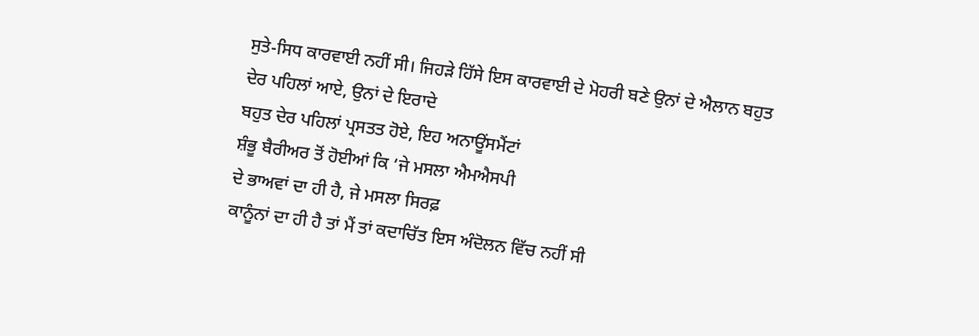ਸੁਤੇ-ਸਿਧ ਕਾਰਵਾਈ ਨਹੀਂ ਸੀ। ਜਿਹੜੇ ਹਿੱਸੇ ਇਸ ਕਾਰਵਾਈ ਦੇ ਮੋਹਰੀ ਬਣੇ ਉਨਾਂ ਦੇ ਐਲਾਨ ਬਹੁਤ
ਦੇਰ ਪਹਿਲਾਂ ਆਏ, ਉਨਾਂ ਦੇ ਇਰਾਦੇ
ਬਹੁਤ ਦੇਰ ਪਹਿਲਾਂ ਪ੍ਰਸਤਤ ਹੋਏ, ਇਹ ਅਨਾਊਂਸਮੈਂਟਾਂ
ਸ਼ੰਭੂ ਬੈਰੀਅਰ ਤੋਂ ਹੋਈਆਂ ਕਿ ‘ਜੇ ਮਸਲਾ ਐਮਐਸਪੀ
ਦੇ ਭਾਅਵਾਂ ਦਾ ਹੀ ਹੈ, ਜੇ ਮਸਲਾ ਸਿਰਫ਼
ਕਾਨੂੰਨਾਂ ਦਾ ਹੀ ਹੈ ਤਾਂ ਮੈਂ ਤਾਂ ਕਦਾਚਿੱਤ ਇਸ ਅੰਦੋਲਨ ਵਿੱਚ ਨਹੀਂ ਸੀ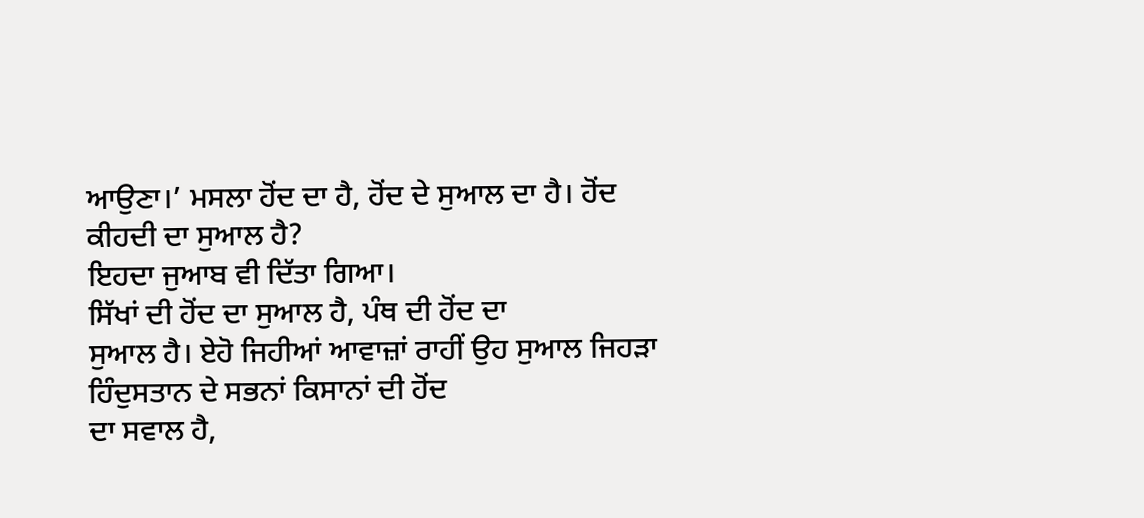ਆਉਣਾ।’ ਮਸਲਾ ਹੋਂਦ ਦਾ ਹੈ, ਹੋਂਦ ਦੇ ਸੁਆਲ ਦਾ ਹੈ। ਹੋਂਦ ਕੀਹਦੀ ਦਾ ਸੁਆਲ ਹੈ?
ਇਹਦਾ ਜੁਆਬ ਵੀ ਦਿੱਤਾ ਗਿਆ।
ਸਿੱਖਾਂ ਦੀ ਹੋਂਦ ਦਾ ਸੁਆਲ ਹੈ, ਪੰਥ ਦੀ ਹੋਂਦ ਦਾ
ਸੁਆਲ ਹੈ। ਏਹੋ ਜਿਹੀਆਂ ਆਵਾਜ਼ਾਂ ਰਾਹੀਂ ਉਹ ਸੁਆਲ ਜਿਹੜਾ ਹਿੰਦੁਸਤਾਨ ਦੇ ਸਭਨਾਂ ਕਿਸਾਨਾਂ ਦੀ ਹੋਂਦ
ਦਾ ਸਵਾਲ ਹੈ,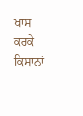ਖਾਸ ਕਰਕੇ ਕਿਸਾਨਾਂ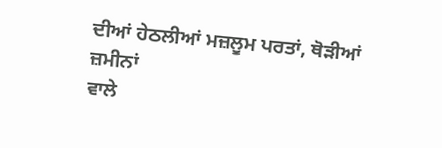ਦੀਆਂ ਹੇਠਲੀਆਂ ਮਜ਼ਲੂਮ ਪਰਤਾਂ, ਥੋੜੀਆਂ ਜ਼ਮੀਨਾਂ
ਵਾਲੇ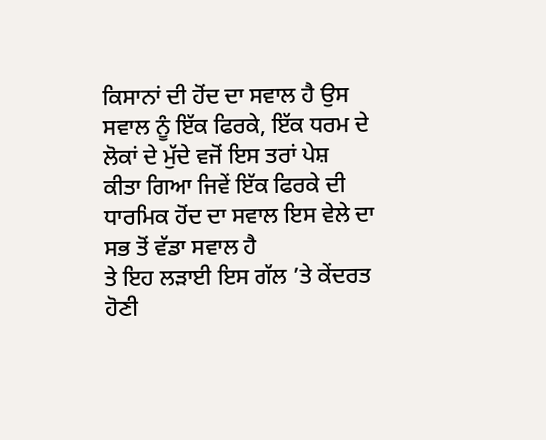ਕਿਸਾਨਾਂ ਦੀ ਹੋਂਦ ਦਾ ਸਵਾਲ ਹੈ ਉਸ ਸਵਾਲ ਨੂੰ ਇੱਕ ਫਿਰਕੇ, ਇੱਕ ਧਰਮ ਦੇ ਲੋਕਾਂ ਦੇ ਮੁੱਦੇ ਵਜੋਂ ਇਸ ਤਰਾਂ ਪੇਸ਼
ਕੀਤਾ ਗਿਆ ਜਿਵੇਂ ਇੱਕ ਫਿਰਕੇ ਦੀ ਧਾਰਮਿਕ ਹੋਂਦ ਦਾ ਸਵਾਲ ਇਸ ਵੇਲੇ ਦਾ ਸਭ ਤੋਂ ਵੱਡਾ ਸਵਾਲ ਹੈ
ਤੇ ਇਹ ਲੜਾਈ ਇਸ ਗੱਲ ’ਤੇ ਕੇਂਦਰਤ ਹੋਣੀ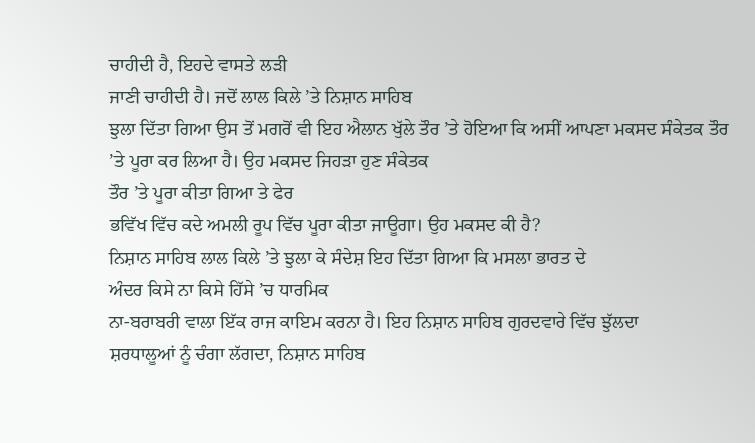ਚਾਹੀਦੀ ਹੈ, ਇਹਦੇ ਵਾਸਤੇ ਲੜੀ
ਜਾਣੀ ਚਾਹੀਦੀ ਹੈ। ਜਦੋਂ ਲਾਲ ਕਿਲੇ ’ਤੇ ਨਿਸ਼ਾਨ ਸਾਹਿਬ
ਝੁਲਾ ਦਿੱਤਾ ਗਿਆ ਉਸ ਤੋਂ ਮਗਰੋਂ ਵੀ ਇਹ ਐਲਾਨ ਖੁੱਲੇ ਤੌਰ ’ਤੇ ਹੋਇਆ ਕਿ ਅਸੀਂ ਆਪਣਾ ਮਕਸਦ ਸੰਕੇਤਕ ਤੌਰ ’ਤੇ ਪੂਰਾ ਕਰ ਲਿਆ ਹੈ। ਉਹ ਮਕਸਦ ਜਿਹੜਾ ਹੁਣ ਸੰਕੇਤਕ
ਤੌਰ ’ਤੇ ਪੂਰਾ ਕੀਤਾ ਗਿਆ ਤੇ ਫੇਰ
ਭਵਿੱਖ ਵਿੱਚ ਕਦੇ ਅਮਲੀ ਰੂਪ ਵਿੱਚ ਪੂਰਾ ਕੀਤਾ ਜਾਊਗਾ। ਉਹ ਮਕਸਦ ਕੀ ਹੈ?
ਨਿਸ਼ਾਨ ਸਾਹਿਬ ਲਾਲ ਕਿਲੇ ’ਤੇ ਝੁਲਾ ਕੇ ਸੰਦੇਸ਼ ਇਹ ਦਿੱਤਾ ਗਿਆ ਕਿ ਮਸਲਾ ਭਾਰਤ ਦੇ
ਅੰਦਰ ਕਿਸੇ ਨਾ ਕਿਸੇ ਹਿੱਸੇ ’ਚ ਧਾਰਮਿਕ
ਨਾ-ਬਰਾਬਰੀ ਵਾਲਾ ਇੱਕ ਰਾਜ ਕਾਇਮ ਕਰਨਾ ਹੈ। ਇਹ ਨਿਸ਼ਾਨ ਸਾਹਿਬ ਗੁਰਦਵਾਰੇ ਵਿੱਚ ਝੁੱਲਦਾ
ਸ਼ਰਧਾਲੂਆਂ ਨੂੰ ਚੰਗਾ ਲੱਗਦਾ, ਨਿਸ਼ਾਨ ਸਾਹਿਬ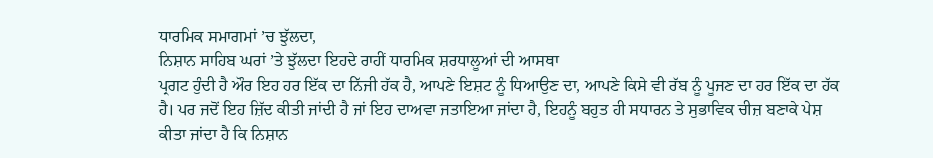ਧਾਰਮਿਕ ਸਮਾਗਮਾਂ ’ਚ ਝੁੱਲਦਾ,
ਨਿਸ਼ਾਨ ਸਾਹਿਬ ਘਰਾਂ ’ਤੇ ਝੁੱਲਦਾ ਇਹਦੇ ਰਾਹੀਂ ਧਾਰਮਿਕ ਸ਼ਰਧਾਲੂਆਂ ਦੀ ਆਸਥਾ
ਪ੍ਰਗਟ ਹੁੰਦੀ ਹੈ ਔਰ ਇਹ ਹਰ ਇੱਕ ਦਾ ਨਿੱਜੀ ਹੱਕ ਹੈ, ਆਪਣੇ ਇਸ਼ਟ ਨੂੰ ਧਿਆਉਣ ਦਾ, ਆਪਣੇ ਕਿਸੇ ਵੀ ਰੱਬ ਨੂੰ ਪੂਜਣ ਦਾ ਹਰ ਇੱਕ ਦਾ ਹੱਕ
ਹੈ। ਪਰ ਜਦੋਂ ਇਹ ਜ਼ਿੱਦ ਕੀਤੀ ਜਾਂਦੀ ਹੈ ਜਾਂ ਇਹ ਦਾਅਵਾ ਜਤਾਇਆ ਜਾਂਦਾ ਹੈ, ਇਹਨੂੰ ਬਹੁਤ ਹੀ ਸਧਾਰਨ ਤੇ ਸੁਭਾਵਿਕ ਚੀਜ਼ ਬਣਾਕੇ ਪੇਸ਼
ਕੀਤਾ ਜਾਂਦਾ ਹੈ ਕਿ ਨਿਸ਼ਾਨ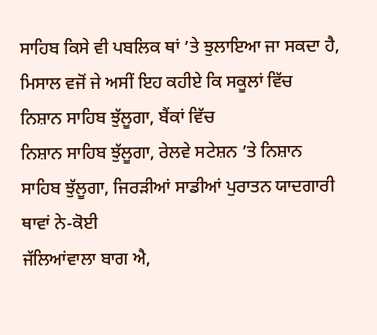ਸਾਹਿਬ ਕਿਸੇ ਵੀ ਪਬਲਿਕ ਥਾਂ ’ਤੇ ਝੁਲਾਇਆ ਜਾ ਸਕਦਾ ਹੈ, ਮਿਸਾਲ ਵਜੋਂ ਜੇ ਅਸੀਂ ਇਹ ਕਹੀਏ ਕਿ ਸਕੂਲਾਂ ਵਿੱਚ
ਨਿਸ਼ਾਨ ਸਾਹਿਬ ਝੁੱਲੂਗਾ, ਬੈਂਕਾਂ ਵਿੱਚ
ਨਿਸ਼ਾਨ ਸਾਹਿਬ ਝੁੱਲੂਗਾ, ਰੇਲਵੇ ਸਟੇਸ਼ਨ ’ਤੇ ਨਿਸ਼ਾਨ ਸਾਹਿਬ ਝੁੱਲੂਗਾ, ਜਿਰੜੀਆਂ ਸਾਡੀਆਂ ਪੁਰਾਤਨ ਯਾਦਗਾਰੀ ਥਾਵਾਂ ਨੇ-ਕੋਈ
ਜੱਲਿਆਂਵਾਲਾ ਬਾਗ ਐ,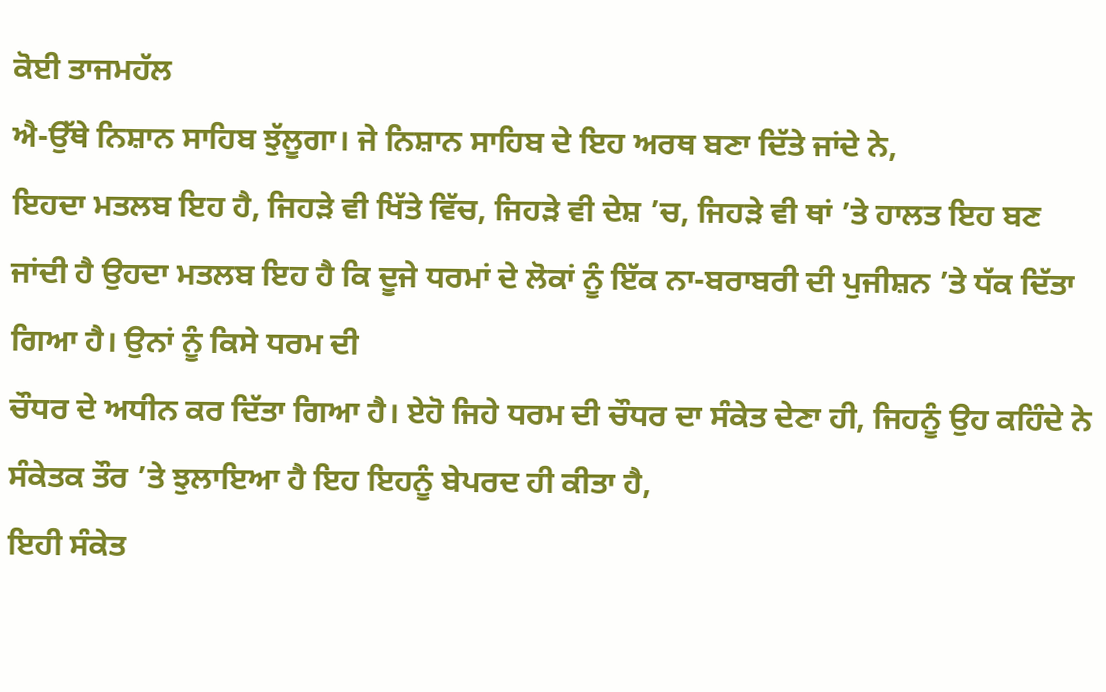ਕੋਈ ਤਾਜਮਹੱਲ
ਐ-ਉੱਥੇ ਨਿਸ਼ਾਨ ਸਾਹਿਬ ਝੁੱਲੂਗਾ। ਜੇ ਨਿਸ਼ਾਨ ਸਾਹਿਬ ਦੇ ਇਹ ਅਰਥ ਬਣਾ ਦਿੱਤੇ ਜਾਂਦੇ ਨੇ,
ਇਹਦਾ ਮਤਲਬ ਇਹ ਹੈ, ਜਿਹੜੇ ਵੀ ਖਿੱਤੇ ਵਿੱਚ, ਜਿਹੜੇ ਵੀ ਦੇਸ਼ ’ਚ, ਜਿਹੜੇ ਵੀ ਥਾਂ ’ਤੇ ਹਾਲਤ ਇਹ ਬਣ
ਜਾਂਦੀ ਹੈ ਉਹਦਾ ਮਤਲਬ ਇਹ ਹੈ ਕਿ ਦੂਜੇ ਧਰਮਾਂ ਦੇ ਲੋਕਾਂ ਨੂੰ ਇੱਕ ਨਾ-ਬਰਾਬਰੀ ਦੀ ਪੁਜੀਸ਼ਨ ’ਤੇ ਧੱਕ ਦਿੱਤਾ ਗਿਆ ਹੈ। ਉਨਾਂ ਨੂੰ ਕਿਸੇ ਧਰਮ ਦੀ
ਚੌਧਰ ਦੇ ਅਧੀਨ ਕਰ ਦਿੱਤਾ ਗਿਆ ਹੈ। ਏਹੋ ਜਿਹੇ ਧਰਮ ਦੀ ਚੌਧਰ ਦਾ ਸੰਕੇਤ ਦੇਣਾ ਹੀ, ਜਿਹਨੂੰ ਉਹ ਕਹਿੰਦੇ ਨੇ ਸੰਕੇਤਕ ਤੌਰ ’ਤੇ ਝੁਲਾਇਆ ਹੈ ਇਹ ਇਹਨੂੰ ਬੇਪਰਦ ਹੀ ਕੀਤਾ ਹੈ,
ਇਹੀ ਸੰਕੇਤ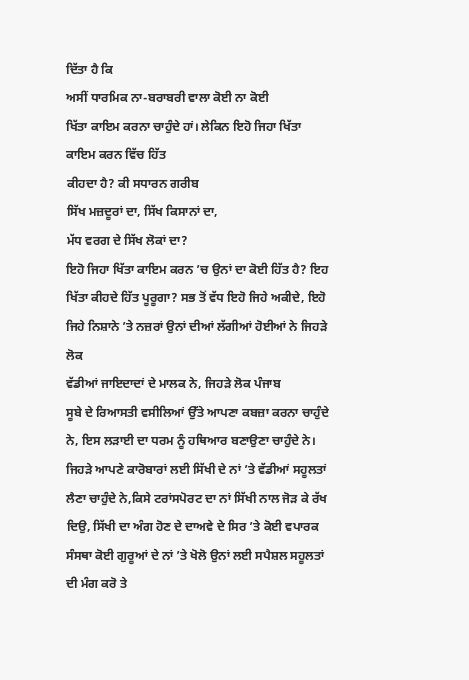ਦਿੱਤਾ ਹੈ ਕਿ
ਅਸੀਂ ਧਾਰਮਿਕ ਨਾ-ਬਰਾਬਰੀ ਵਾਲਾ ਕੋਈ ਨਾ ਕੋਈ
ਖਿੱਤਾ ਕਾਇਮ ਕਰਨਾ ਚਾਹੁੰਦੇ ਹਾਂ। ਲੇਕਿਨ ਇਹੋ ਜਿਹਾ ਖਿੱਤਾ ਕਾਇਮ ਕਰਨ ਵਿੱਚ ਹਿੱਤ
ਕੀਹਦਾ ਹੈ? ਕੀ ਸਧਾਰਨ ਗਰੀਬ
ਸਿੱਖ ਮਜ਼ਦੂਰਾਂ ਦਾ, ਸਿੱਖ ਕਿਸਾਨਾਂ ਦਾ,
ਮੱਧ ਵਰਗ ਦੇ ਸਿੱਖ ਲੋਕਾਂ ਦਾ?
ਇਹੋ ਜਿਹਾ ਖਿੱਤਾ ਕਾਇਮ ਕਰਨ ’ਚ ਉਨਾਂ ਦਾ ਕੋਈ ਹਿੱਤ ਹੈ? ਇਹ ਖਿੱਤਾ ਕੀਹਦੇ ਹਿੱਤ ਪੂਰੂਗਾ? ਸਭ ਤੋਂ ਵੱਧ ਇਹੋ ਜਿਹੇ ਅਕੀਦੇ, ਇਹੋ ਜਿਹੇ ਨਿਸ਼ਾਨੇ ’ਤੇ ਨਜ਼ਰਾਂ ਉਨਾਂ ਦੀਆਂ ਲੱਗੀਆਂ ਹੋਈਆਂ ਨੇ ਜਿਹੜੇ ਲੋਕ
ਵੱਡੀਆਂ ਜਾਇਦਾਦਾਂ ਦੇ ਮਾਲਕ ਨੇ, ਜਿਹੜੇ ਲੋਕ ਪੰਜਾਬ
ਸੂਬੇ ਦੇ ਰਿਆਸਤੀ ਵਸੀਲਿਆਂ ਉੱਤੇ ਆਪਣਾ ਕਬਜ਼ਾ ਕਰਨਾ ਚਾਹੁੰਦੇ ਨੇ, ਇਸ ਲੜਾਈ ਦਾ ਧਰਮ ਨੂੰ ਹਥਿਆਰ ਬਣਾਉਣਾ ਚਾਹੁੰਦੇ ਨੇ।
ਜਿਹੜੇ ਆਪਣੇ ਕਾਰੋਬਾਰਾਂ ਲਈ ਸਿੱਖੀ ਦੇ ਨਾਂ ’ਤੇ ਵੱਡੀਆਂ ਸਹੂਲਤਾਂ ਲੈਣਾ ਚਾਹੁੰਦੇ ਨੇ,ਕਿਸੇ ਟਰਾਂਸਪੋਰਟ ਦਾ ਨਾਂ ਸਿੱਖੀ ਨਾਲ ਜੋੜ ਕੇ ਰੱਖ ਦਿਉ, ਸਿੱਖੀ ਦਾ ਅੰਗ ਹੋਣ ਦੇ ਦਾਅਵੇ ਦੇ ਸਿਰ ’ਤੇ ਕੋਈ ਵਪਾਰਕ ਸੰਸਥਾ ਕੋਈ ਗੁਰੂਆਂ ਦੇ ਨਾਂ ’ਤੇ ਖੋਲੋ ਉਨਾਂ ਲਈ ਸਪੈਸ਼ਲ ਸਹੂਲਤਾਂ ਦੀ ਮੰਗ ਕਰੋ ਤੇ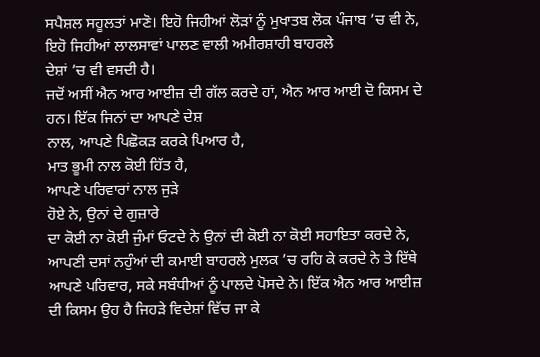ਸਪੈਸ਼ਲ ਸਹੂਲਤਾਂ ਮਾਣੋ। ਇਹੋ ਜਿਹੀਆਂ ਲੋੜਾਂ ਨੂੰ ਮੁਖਾਤਬ ਲੋਕ ਪੰਜਾਬ ’ਚ ਵੀ ਨੇ, ਇਹੋ ਜਿਹੀਆਂ ਲਾਲਸਾਵਾਂ ਪਾਲਣ ਵਾਲੀ ਅਮੀਰਸ਼ਾਹੀ ਬਾਹਰਲੇ
ਦੇਸ਼ਾਂ ’ਚ ਵੀ ਵਸਦੀ ਹੈ।
ਜਦੋਂ ਅਸੀਂ ਐਨ ਆਰ ਆਈਜ਼ ਦੀ ਗੱਲ ਕਰਦੇ ਹਾਂ, ਐਨ ਆਰ ਆਈ ਦੋ ਕਿਸਮ ਦੇ ਹਨ। ਇੱਕ ਜਿਨਾਂ ਦਾ ਆਪਣੇ ਦੇਸ਼
ਨਾਲ, ਆਪਣੇ ਪਿਛੋਕੜ ਕਰਕੇ ਪਿਆਰ ਹੈ,
ਮਾਤ ਭੂਮੀ ਨਾਲ ਕੋਈ ਹਿੱਤ ਹੈ,
ਆਪਣੇ ਪਰਿਵਾਰਾਂ ਨਾਲ ਜੁੜੇ
ਹੋਏ ਨੇ, ਉਨਾਂ ਦੇ ਗੁਜ਼ਾਰੇ
ਦਾ ਕੋਈ ਨਾ ਕੋਈ ਜੁੰਮਾਂ ਓਟਦੇ ਨੇ ਉਨਾਂ ਦੀ ਕੋਈ ਨਾ ਕੋਈ ਸਹਾਇਤਾ ਕਰਦੇ ਨੇ, ਆਪਣੀ ਦਸਾਂ ਨਹੁੰਆਂ ਦੀ ਕਮਾਈ ਬਾਹਰਲੇ ਮੁਲਕ ’ਚ ਰਹਿ ਕੇ ਕਰਦੇ ਨੇ ਤੇ ਇੱਥੇ ਆਪਣੇ ਪਰਿਵਾਰ, ਸਕੇ ਸਬੰਧੀਆਂ ਨੂੰ ਪਾਲਦੇ ਪੋਸਦੇ ਨੇ। ਇੱਕ ਐਨ ਆਰ ਆਈਜ਼
ਦੀ ਕਿਸਮ ਉਹ ਹੈ ਜਿਹੜੇ ਵਿਦੇਸ਼ਾਂ ਵਿੱਚ ਜਾ ਕੇ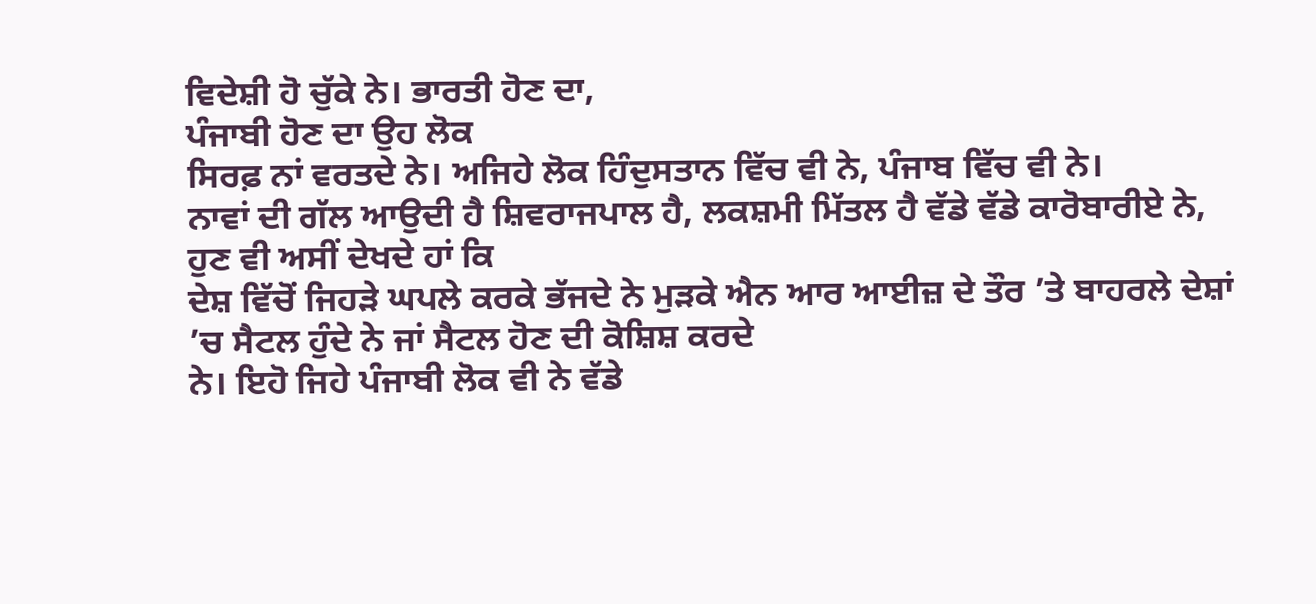ਵਿਦੇਸ਼ੀ ਹੋ ਚੁੱਕੇ ਨੇ। ਭਾਰਤੀ ਹੋਣ ਦਾ,
ਪੰਜਾਬੀ ਹੋਣ ਦਾ ਉਹ ਲੋਕ
ਸਿਰਫ਼ ਨਾਂ ਵਰਤਦੇ ਨੇ। ਅਜਿਹੇ ਲੋਕ ਹਿੰਦੁਸਤਾਨ ਵਿੱਚ ਵੀ ਨੇ, ਪੰਜਾਬ ਵਿੱਚ ਵੀ ਨੇ।
ਨਾਵਾਂ ਦੀ ਗੱਲ ਆਉਦੀ ਹੈ ਸ਼ਿਵਰਾਜਪਾਲ ਹੈ, ਲਕਸ਼ਮੀ ਮਿੱਤਲ ਹੈ ਵੱਡੇ ਵੱਡੇ ਕਾਰੋਬਾਰੀਏ ਨੇ,
ਹੁਣ ਵੀ ਅਸੀਂ ਦੇਖਦੇ ਹਾਂ ਕਿ
ਦੇਸ਼ ਵਿੱਚੋਂ ਜਿਹੜੇ ਘਪਲੇ ਕਰਕੇ ਭੱਜਦੇ ਨੇ ਮੁੜਕੇ ਐਨ ਆਰ ਆਈਜ਼ ਦੇ ਤੌਰ ’ਤੇ ਬਾਹਰਲੇ ਦੇਸ਼ਾਂ ’ਚ ਸੈਟਲ ਹੁੰਦੇ ਨੇ ਜਾਂ ਸੈਟਲ ਹੋਣ ਦੀ ਕੋਸ਼ਿਸ਼ ਕਰਦੇ
ਨੇ। ਇਹੋ ਜਿਹੇ ਪੰਜਾਬੀ ਲੋਕ ਵੀ ਨੇ ਵੱਡੇ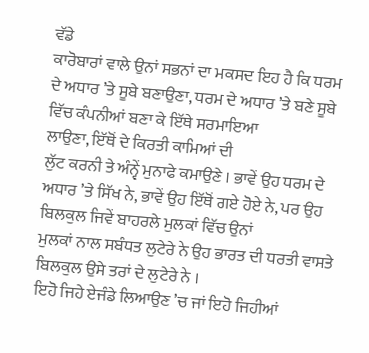ਵੱਡੇ
ਕਾਰੋਬਾਰਾਂ ਵਾਲੇ ਉਨਾਂ ਸਭਨਾਂ ਦਾ ਮਕਸਦ ਇਹ ਹੈ ਕਿ ਧਰਮ ਦੇ ਅਧਾਰ ’ਤੇ ਸੂਬੇ ਬਣਾਉਣਾ, ਧਰਮ ਦੇ ਅਧਾਰ ’ਤੇ ਬਣੇ ਸੂਬੇ ਵਿੱਚ ਕੰਪਨੀਆਂ ਬਣਾ ਕੇ ਇੱਥੇ ਸਰਮਾਇਆ
ਲਾਉਣਾ, ਇੱਥੋਂ ਦੇ ਕਿਰਤੀ ਕਾਮਿਆਂ ਦੀ
ਲੁੱਟ ਕਰਨੀ ਤੇ ਅੰਨ੍ਵੇਂ ਮੁਨਾਫੇ ਕਮਾਉਣੇ । ਭਾਵੇਂ ਉਹ ਧਰਮ ਦੇ ਅਧਾਰ ’ਤੇ ਸਿੱਖ ਨੇ, ਭਾਵੇਂ ਉਹ ਇੱਥੋਂ ਗਏ ਹੋਏ ਨੇ, ਪਰ ਉਹ ਬਿਲਕੁਲ ਜਿਵੇਂ ਬਾਹਰਲੇ ਮੁਲਕਾਂ ਵਿੱਚ ਉਨਾਂ
ਮੁਲਕਾਂ ਨਾਲ ਸਬੰਧਤ ਲੁਟੇਰੇ ਨੇ ਉਹ ਭਾਰਤ ਦੀ ਧਰਤੀ ਵਾਸਤੇ ਬਿਲਕੁਲ ਉਸੇ ਤਰਾਂ ਦੇ ਲੁਟੇਰੇ ਨੇ ।
ਇਹੋ ਜਿਹੇ ਏਜੰਡੇ ਲਿਆਉਣ ’ਚ ਜਾਂ ਇਹੋ ਜਿਹੀਆਂ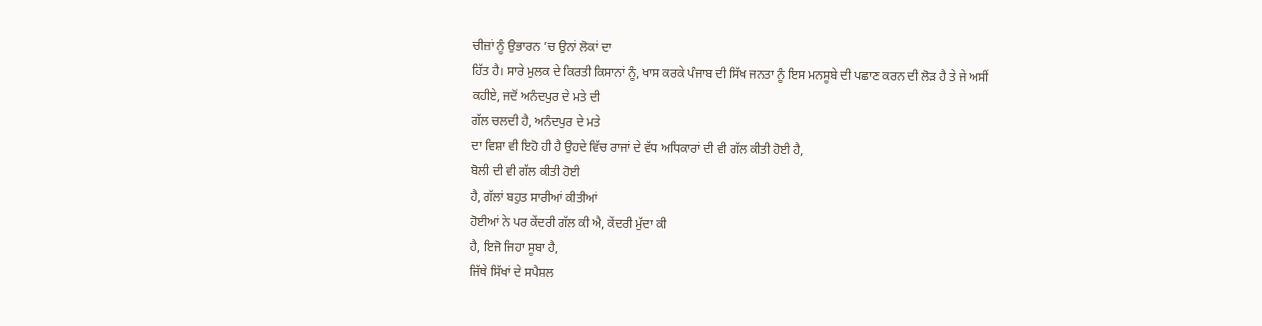ਚੀਜ਼ਾਂ ਨੂੰ ਉਭਾਰਨ ’ਚ ਉਨਾਂ ਲੋਕਾਂ ਦਾ
ਹਿੱਤ ਹੈ। ਸਾਰੇ ਮੁਲਕ ਦੇ ਕਿਰਤੀ ਕਿਸਾਨਾਂ ਨੂੰ, ਖਾਸ ਕਰਕੇ ਪੰਜਾਬ ਦੀ ਸਿੱਖ ਜਨਤਾ ਨੂੰ ਇਸ ਮਨਸੂਬੇ ਦੀ ਪਛਾਣ ਕਰਨ ਦੀ ਲੋੜ ਹੈ ਤੇ ਜੇ ਅਸੀਂ
ਕਹੀਏ, ਜਦੋਂ ਅਨੰਦਪੁਰ ਦੇ ਮਤੇ ਦੀ
ਗੱਲ ਚਲਦੀ ਹੈ, ਅਨੰਦਪੁਰ ਦੇ ਮਤੇ
ਦਾ ਵਿਸ਼ਾ ਵੀ ਇਹੋ ਹੀ ਹੈ ਉਹਦੇ ਵਿੱਚ ਰਾਜਾਂ ਦੇ ਵੱਧ ਅਧਿਕਾਰਾਂ ਦੀ ਵੀ ਗੱਲ ਕੀਤੀ ਹੋਈ ਹੈ,
ਬੋਲੀ ਦੀ ਵੀ ਗੱਲ ਕੀਤੀ ਹੋਈ
ਹੈ, ਗੱਲਾਂ ਬਹੁਤ ਸਾਰੀਆਂ ਕੀਤੀਆਂ
ਹੋਈਆਂ ਨੇ ਪਰ ਕੇਂਦਰੀ ਗੱਲ ਕੀ ਐ, ਕੇਂਦਰੀ ਮੁੱਦਾ ਕੀ
ਹੈ, ਇਜੋ ਜਿਹਾ ਸੂਬਾ ਹੈ,
ਜਿੱਥੇ ਸਿੱਖਾਂ ਦੇ ਸਪੈਸ਼ਲ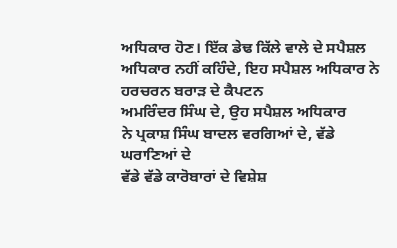ਅਧਿਕਾਰ ਹੋਣ। ਇੱਕ ਡੇਢ ਕਿੱਲੇ ਵਾਲੇ ਦੇ ਸਪੈਸ਼ਲ ਅਧਿਕਾਰ ਨਹੀਂ ਕਹਿੰਦੇ, ਇਹ ਸਪੈਸ਼ਲ ਅਧਿਕਾਰ ਨੇ ਹਰਚਰਨ ਬਰਾੜ ਦੇ ਕੈਪਟਨ
ਅਮਰਿੰਦਰ ਸਿੰਘ ਦੇ, ਉਹ ਸਪੈਸ਼ਲ ਅਧਿਕਾਰ
ਨੇ ਪ੍ਰਕਾਸ਼ ਸਿੰਘ ਬਾਦਲ ਵਰਗਿਆਂ ਦੇ, ਵੱਡੇ ਘਰਾਣਿਆਂ ਦੇ
ਵੱਡੇ ਵੱਡੇ ਕਾਰੋਬਾਰਾਂ ਦੇ ਵਿਸ਼ੇਸ਼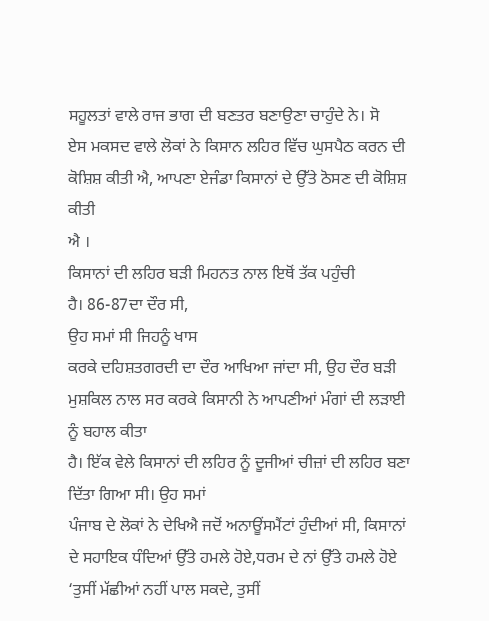ਸਹੂਲਤਾਂ ਵਾਲੇ ਰਾਜ ਭਾਗ ਦੀ ਬਣਤਰ ਬਣਾਉਣਾ ਚਾਹੁੰਦੇ ਨੇ। ਸੋ
ਏਸ ਮਕਸਦ ਵਾਲੇ ਲੋਕਾਂ ਨੇ ਕਿਸਾਨ ਲਹਿਰ ਵਿੱਚ ਘੁਸਪੈਠ ਕਰਨ ਦੀ ਕੋਸ਼ਿਸ਼ ਕੀਤੀ ਐ, ਆਪਣਾ ਏਜੰਡਾ ਕਿਸਾਨਾਂ ਦੇ ਉੱਤੇ ਠੋਸਣ ਦੀ ਕੋਸ਼ਿਸ਼ ਕੀਤੀ
ਐ ।
ਕਿਸਾਨਾਂ ਦੀ ਲਹਿਰ ਬੜੀ ਮਿਹਨਤ ਨਾਲ ਇਥੋਂ ਤੱਕ ਪਹੁੰਚੀ
ਹੈ। 86-87ਦਾ ਦੌਰ ਸੀ,
ਉਹ ਸਮਾਂ ਸੀ ਜਿਹਨੂੰ ਖਾਸ
ਕਰਕੇ ਦਹਿਸ਼ਤਗਰਦੀ ਦਾ ਦੌਰ ਆਖਿਆ ਜਾਂਦਾ ਸੀ, ਉਹ ਦੌਰ ਬੜੀ ਮੁਸ਼ਕਿਲ ਨਾਲ ਸਰ ਕਰਕੇ ਕਿਸਾਨੀ ਨੇ ਆਪਣੀਆਂ ਮੰਗਾਂ ਦੀ ਲੜਾਈ ਨੂੰ ਬਹਾਲ ਕੀਤਾ
ਹੈ। ਇੱਕ ਵੇਲੇ ਕਿਸਾਨਾਂ ਦੀ ਲਹਿਰ ਨੂੰ ਦੂਜੀਆਂ ਚੀਜ਼ਾਂ ਦੀ ਲਹਿਰ ਬਣਾ ਦਿੱਤਾ ਗਿਆ ਸੀ। ਉਹ ਸਮਾਂ
ਪੰਜਾਬ ਦੇ ਲੋਕਾਂ ਨੇ ਦੇਖਿਐ ਜਦੋਂ ਅਨਾਊਂਸਮੈਂਟਾਂ ਹੁੰਦੀਆਂ ਸੀ, ਕਿਸਾਨਾਂ ਦੇ ਸਹਾਇਕ ਧੰਦਿਆਂ ਉੱਤੇ ਹਮਲੇ ਹੋਏ,ਧਰਮ ਦੇ ਨਾਂ ਉੱਤੇ ਹਮਲੇ ਹੋਏ ‘ਤੁਸੀਂ ਮੱਛੀਆਂ ਨਹੀਂ ਪਾਲ ਸਕਦੇ, ਤੁਸੀਂ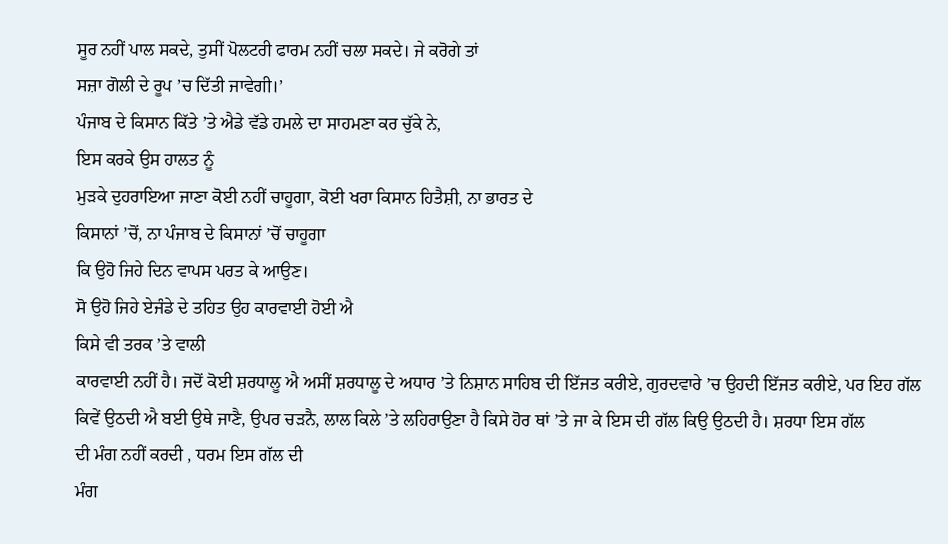ਸੂਰ ਨਹੀਂ ਪਾਲ ਸਕਦੇ, ਤੁਸੀਂ ਪੋਲਟਰੀ ਫਾਰਮ ਨਹੀਂ ਚਲਾ ਸਕਦੇ। ਜੇ ਕਰੋਗੇ ਤਾਂ
ਸਜ਼ਾ ਗੋਲੀ ਦੇ ਰੂਪ ’ਚ ਦਿੱਤੀ ਜਾਵੇਗੀ।’
ਪੰਜਾਬ ਦੇ ਕਿਸਾਨ ਕਿੱਤੇ ’ਤੇ ਐਡੇ ਵੱਡੇ ਹਮਲੇ ਦਾ ਸਾਹਮਣਾ ਕਰ ਚੁੱਕੇ ਨੇ,
ਇਸ ਕਰਕੇ ਉਸ ਹਾਲਤ ਨੂੰ
ਮੁੜਕੇ ਦੁਹਰਾਇਆ ਜਾਣਾ ਕੋਈ ਨਹੀਂ ਚਾਹੂਗਾ, ਕੋਈ ਖਰਾ ਕਿਸਾਨ ਹਿਤੈਸ਼ੀ, ਨਾ ਭਾਰਤ ਦੇ
ਕਿਸਾਨਾਂ ’ਚੋਂ, ਨਾ ਪੰਜਾਬ ਦੇ ਕਿਸਾਨਾਂ ’ਚੋਂ ਚਾਹੂਗਾ
ਕਿ ਉਹੋ ਜਿਹੇ ਦਿਨ ਵਾਪਸ ਪਰਤ ਕੇ ਆਉਣ।
ਸੋ ਉਹੋ ਜਿਹੇ ਏਜੰਡੇ ਦੇ ਤਹਿਤ ਉਹ ਕਾਰਵਾਈ ਹੋਈ ਐ
ਕਿਸੇ ਵੀ ਤਰਕ ’ਤੇ ਵਾਲੀ
ਕਾਰਵਾਈ ਨਹੀਂ ਹੈ। ਜਦੋਂ ਕੋਈ ਸ਼ਰਧਾਲੂ ਐ ਅਸੀਂ ਸ਼ਰਧਾਲੂ ਦੇ ਅਧਾਰ ’ਤੇ ਨਿਸ਼ਾਨ ਸਾਹਿਬ ਦੀ ਇੱਜਤ ਕਰੀਏ, ਗੁਰਦਵਾਰੇ ’ਚ ਉਹਦੀ ਇੱਜਤ ਕਰੀਏ, ਪਰ ਇਹ ਗੱਲ ਕਿਵੇਂ ਉਠਦੀ ਐ ਬਈ ਉਥੇ ਜਾਣੈ, ਉਪਰ ਚੜਨੈ, ਲਾਲ ਕਿਲੇ ’ਤੇ ਲਹਿਰਾਉਣਾ ਹੈ ਕਿਸੇ ਹੋਰ ਥਾਂ ’ਤੇ ਜਾ ਕੇ ਇਸ ਦੀ ਗੱਲ ਕਿਉ ਉਠਦੀ ਹੈ। ਸ਼ਰਧਾ ਇਸ ਗੱਲ
ਦੀ ਮੰਗ ਨਹੀਂ ਕਰਦੀ , ਧਰਮ ਇਸ ਗੱਲ ਦੀ
ਮੰਗ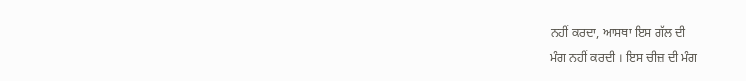ਨਹੀਂ ਕਰਦਾ, ਆਸਥਾ ਇਸ ਗੱਲ ਦੀ
ਮੰਗ ਨਹੀਂ ਕਰਦੀ । ਇਸ ਚੀਜ਼ ਦੀ ਮੰਗ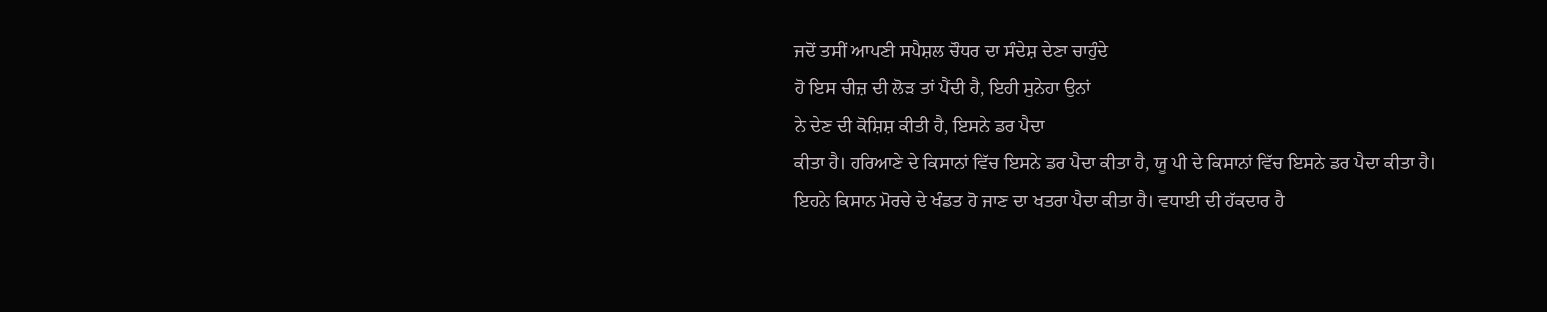ਜਦੋਂ ਤਸੀਂ ਆਪਣੀ ਸਪੈਸ਼ਲ ਚੌਧਰ ਦਾ ਸੰਦੇਸ਼ ਦੇਣਾ ਚਾਹੁੰਦੇ
ਹੋ ਇਸ ਚੀਜ਼ ਦੀ ਲੋੜ ਤਾਂ ਪੈਂਦੀ ਹੈ, ਇਹੀ ਸੁਨੇਹਾ ਉਨਾਂ
ਨੇ ਦੇਣ ਦੀ ਕੋਸ਼ਿਸ਼ ਕੀਤੀ ਹੈ, ਇਸਨੇ ਡਰ ਪੈਦਾ
ਕੀਤਾ ਹੈ। ਹਰਿਆਣੇ ਦੇ ਕਿਸਾਨਾਂ ਵਿੱਚ ਇਸਨੇ ਡਰ ਪੈਦਾ ਕੀਤਾ ਹੈ, ਯੂ ਪੀ ਦੇ ਕਿਸਾਨਾਂ ਵਿੱਚ ਇਸਨੇ ਡਰ ਪੈਦਾ ਕੀਤਾ ਹੈ।
ਇਹਨੇ ਕਿਸਾਨ ਮੋਰਚੇ ਦੇ ਖੰਡਤ ਹੋ ਜਾਣ ਦਾ ਖਤਰਾ ਪੈਦਾ ਕੀਤਾ ਹੈ। ਵਧਾਈ ਦੀ ਹੱਕਦਾਰ ਹੈ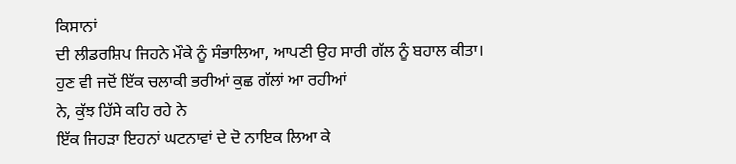ਕਿਸਾਨਾਂ
ਦੀ ਲੀਡਰਸ਼ਿਪ ਜਿਹਨੇ ਮੌਕੇ ਨੂੰ ਸੰਭਾਲਿਆ, ਆਪਣੀ ਉਹ ਸਾਰੀ ਗੱਲ ਨੂੰ ਬਹਾਲ ਕੀਤਾ।
ਹੁਣ ਵੀ ਜਦੋਂ ਇੱਕ ਚਲਾਕੀ ਭਰੀਆਂ ਕੁਛ ਗੱਲਾਂ ਆ ਰਹੀਆਂ
ਨੇ, ਕੁੱਝ ਹਿੱਸੇ ਕਹਿ ਰਹੇ ਨੇ
ਇੱਕ ਜਿਹੜਾ ਇਹਨਾਂ ਘਟਨਾਵਾਂ ਦੇ ਦੋ ਨਾਇਕ ਲਿਆ ਕੇ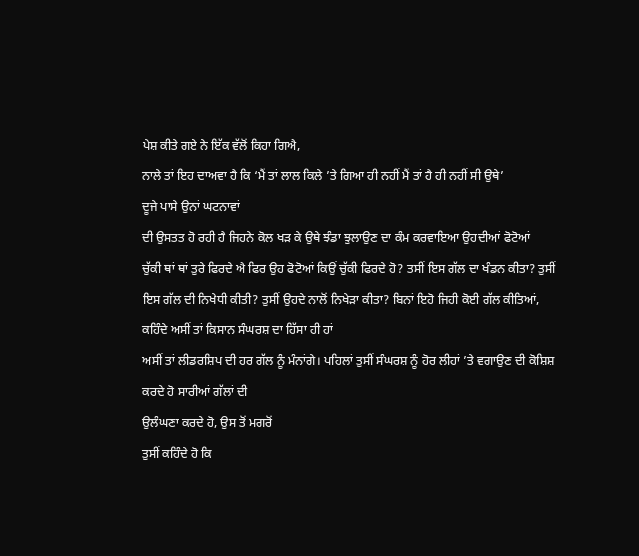ਪੇਸ਼ ਕੀਤੇ ਗਏ ਨੇ ਇੱਕ ਵੱਲੋਂ ਕਿਹਾ ਗਿਐ,
ਨਾਲੇ ਤਾਂ ਇਹ ਦਾਅਵਾ ਹੈ ਕਿ ‘ਮੈਂ ਤਾਂ ਲਾਲ ਕਿਲੇ ’ਤੇ ਗਿਆ ਹੀ ਨਹੀਂ ਮੈਂ ਤਾਂ ਹੈ ਹੀ ਨਹੀਂ ਸੀ ਉਥੇ’
ਦੂਜੇ ਪਾਸੇ ਉਨਾਂ ਘਟਨਾਵਾਂ
ਦੀ ਉਸਤਤ ਹੋ ਰਹੀ ਹੈ ਜਿਹਨੇ ਕੋਲ ਖੜ ਕੇ ਉਥੇ ਝੰਡਾ ਝੁਲਾਉਣ ਦਾ ਕੰਮ ਕਰਵਾਇਆ ਉਹਦੀਆਂ ਫੋਟੋਆਂ
ਚੁੱਕੀ ਥਾਂ ਥਾਂ ਤੁਰੇ ਫਿਰਦੇ ਐ ਫਿਰ ਉਹ ਫੋਟੋਆਂ ਕਿਉਂ ਚੁੱਕੀ ਫਿਰਦੇ ਹੋ? ਤਸੀਂ ਇਸ ਗੱਲ ਦਾ ਖੰਡਨ ਕੀਤਾ? ਤੁਸੀਂ ਇਸ ਗੱਲ ਦੀ ਨਿਖੇਧੀ ਕੀਤੀ? ਤੁਸੀਂ ਉਹਦੇ ਨਾਲੋਂ ਨਿਖੇੜਾ ਕੀਤਾ? ਬਿਨਾਂ ਇਹੋ ਜਿਹੀ ਕੋਈ ਗੱਲ ਕੀਤਿਆਂ, ਕਹਿੰਦੇ ਅਸੀਂ ਤਾਂ ਕਿਸਾਨ ਸੰਘਰਸ਼ ਦਾ ਹਿੱਸਾ ਹੀ ਹਾਂ
ਅਸੀਂ ਤਾਂ ਲੀਡਰਸ਼ਿਪ ਦੀ ਹਰ ਗੱਲ ਨੂੰ ਮੰਨਾਂਗੇ। ਪਹਿਲਾਂ ਤੁਸੀਂ ਸੰਘਰਸ਼ ਨੂੰ ਹੋਰ ਲੀਹਾਂ ’ਤੇ ਵਗਾਉਣ ਦੀ ਕੋਸ਼ਿਸ਼ ਕਰਦੇ ਹੋ ਸਾਰੀਆਂ ਗੱਲਾਂ ਦੀ
ਉਲੰਘਣਾ ਕਰਦੇ ਹੋ, ਉਸ ਤੋਂ ਮਗਰੋਂ
ਤੁਸੀਂ ਕਹਿੰਦੇ ਹੋ ਕਿ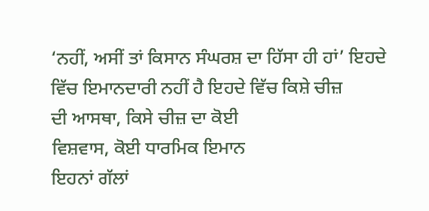‘ਨਹੀਂ, ਅਸੀਂ ਤਾਂ ਕਿਸਾਨ ਸੰਘਰਸ਼ ਦਾ ਹਿੱਸਾ ਹੀ ਹਾਂ’ ਇਹਦੇ ਵਿੱਚ ਇਮਾਨਦਾਰੀ ਨਹੀਂ ਹੈ ਇਹਦੇ ਵਿੱਚ ਕਿਸ਼ੇ ਚੀਜ਼
ਦੀ ਆਸਥਾ, ਕਿਸੇ ਚੀਜ਼ ਦਾ ਕੋਈ
ਵਿਸ਼ਵਾਸ, ਕੋਈ ਧਾਰਮਿਕ ਇਮਾਨ
ਇਹਨਾਂ ਗੱਲਾਂ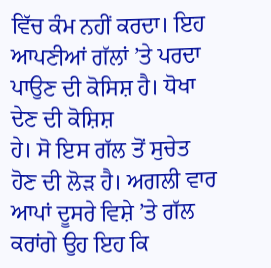ਵਿੱਚ ਕੰਮ ਨਹੀਂ ਕਰਦਾ। ਇਹ ਆਪਣੀਆਂ ਗੱਲਾਂ ’ਤੇ ਪਰਦਾ ਪਾਉਣ ਦੀ ਕੋਸਿਸ਼ ਹੈ। ਧੋਖਾ ਦੇਣ ਦੀ ਕੋਸ਼ਿਸ਼
ਹੇ। ਸੋ ਇਸ ਗੱਲ ਤੋਂ ਸੁਚੇਤ ਹੋਣ ਦੀ ਲੋੜ ਹੈ। ਅਗਲੀ ਵਾਰ ਆਪਾਂ ਦੂਸਰੇ ਵਿਸ਼ੇ ’ਤੇ ਗੱਲ ਕਰਾਂਗੇ ਉਹ ਇਹ ਕਿ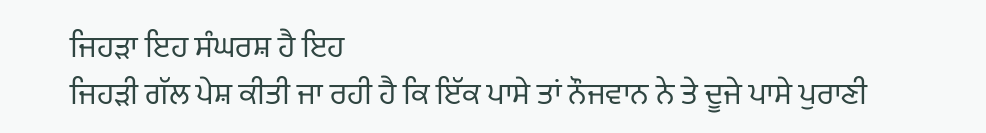ਜਿਹੜਾ ਇਹ ਸੰਘਰਸ਼ ਹੈ ਇਹ
ਜਿਹੜੀ ਗੱਲ ਪੇਸ਼ ਕੀਤੀ ਜਾ ਰਹੀ ਹੈ ਕਿ ਇੱਕ ਪਾਸੇ ਤਾਂ ਨੌਜਵਾਨ ਨੇ ਤੇ ਦੂਜੇ ਪਾਸੇ ਪੁਰਾਣੀ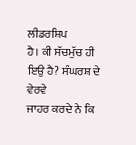ਲੀਡਰਸ਼ਿਪ
ਹੈ। ਕੀ ਸੱਚਮੁੱਚ ਹੀ ਇਉ ਹੈ? ਸੰਘਰਸ਼ ਦੇ ਵੇਰਵੇ
ਜਾਹਰ ਕਰਦੇ ਨੇ ਕਿ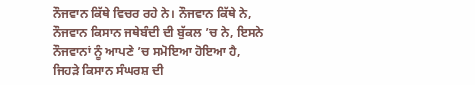ਨੌਜਵਾਨ ਕਿੱਥੇ ਵਿਚਰ ਰਹੇ ਨੇ। ਨੌਜਵਾਨ ਕਿੱਥੇ ਨੇ, ਨੌਜਵਾਨ ਕਿਸਾਨ ਜਥੇਬੰਦੀ ਦੀ ਬੁੱਕਲ ’ਚ ਨੇ, ਇਸਨੇ ਨੌਜਵਾਨਾਂ ਨੂੰ ਆਪਣੇ ’ਚ ਸਮੋਇਆ ਹੋਇਆ ਹੈ,
ਜਿਹੜੇ ਕਿਸਾਨ ਸੰਘਰਸ਼ ਦੀ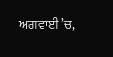ਅਗਵਾਈ ’ਚ,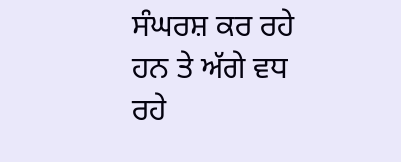ਸੰਘਰਸ਼ ਕਰ ਰਹੇ ਹਨ ਤੇ ਅੱਗੇ ਵਧ ਰਹੇ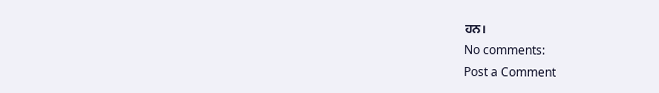ਹਨ।
No comments:
Post a Comment